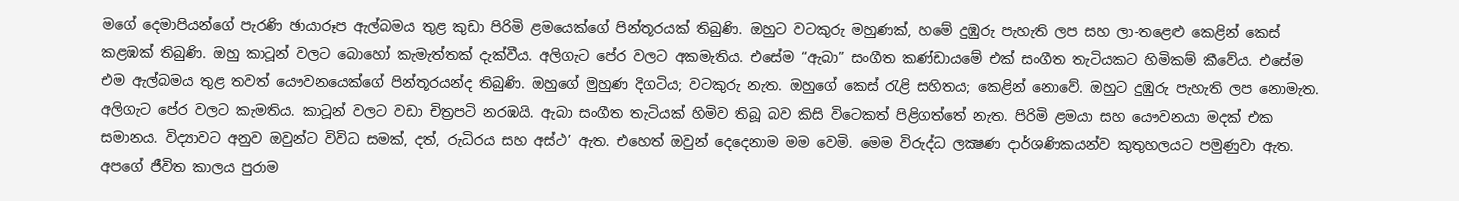මගේ දෙමාපියන්ගේ පැරණි ඡායාරූප ඇල්බමය තුළ කුඩා පිරිමි ළමයෙක්ගේ පින්තූරයක් තිබුණි. ඔහුට වටකුරු මහුණක්, හමේ දුඹුරු පැහැති ලප සහ ලා-තළෙළු කෙළින් කෙස් කළඹක් තිබුණි. ඔහු කාටූන් වලට බොහෝ කැමැත්තක් දැක්වීය. අලිගැට පේර වලට අකමැතිය. එසේම “ඇබා” සංගීත කණ්ඩායමේ එක් සංගීත තැටියකට හිමිකම් කීවේය. එසේම එම ඇල්බමය තුළ තවත් යෞවනයෙක්ගේ පින්තූරයන්ද තිබුණි. ඔහුගේ මුහුණ දිගටිය; වටකුරු නැත. ඔහුගේ කෙස් රැළි සහිතය; කෙළින් නොවේ. ඔහුට දුඹුරු පැහැති ලප නොමැත. අලිගැට පේර වලට කැමතිය. කාටූන් වලට වඩා චිත්‍රපටි නරඹයි. ඇබා සංගීත තැටියක් හිමිව තිබූ බව කිසි විටෙකත් පිළිගත්තේ නැත. පිරිමි ළමයා සහ යෞවනයා මදක් එක සමානය. විද්‍යාවට අනුව ඔවුන්ට විවිධ සමක්, දත්, රුධිරය සහ අස්ථ’ ඇත. එහෙත් ඔවුන් දෙදෙනාම මම වෙමි. මෙම විරුද්ධ ලක්‍ෂණ දාර්ශණිකයන්ව කුතුහලයට පමුණුවා ඇත. අපගේ ජීවිත කාලය පුරාම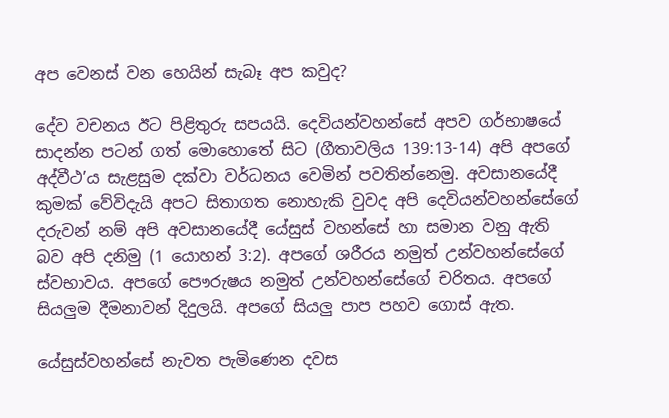අප වෙනස් වන හෙයින් සැබෑ අප කවුද?

දේව වචනය ඊට පිළිතුරු සපයයි. දෙවියන්වහන්සේ අපව ගර්භාෂයේ සාදන්න පටන් ගත් මොහොතේ සිට (ගීතාවලිය 139:13-14) අපි අපගේ අද්වීථ’ය සැළසුම දක්වා වර්ධනය වෙමින් පවතින්නෙමු. අවසානයේදී කුමක් වේවිදැයි අපට සිතාගත නොහැකි වුවද අපි දෙවියන්වහන්සේගේ දරුවන් නම් අපි අවසානයේදී යේසුස් වහන්සේ හා සමාන වනු ඇති බව අපි දනිමු (1 යොහන් 3:2). අපගේ ශරීරය නමුත් උන්වහන්සේගේ ස්වභාවය. අපගේ පෞරුෂය නමුත් උන්වහන්සේගේ චරිතය. අපගේ සියලුම දීමනාවන් දිදුලයි. අපගේ සියලු පාප පහව ගොස් ඇත.

යේසුස්වහන්සේ නැවත පැමිණෙන දවස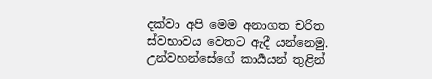දක්වා අපි මෙම අනාගත චරිත ස්වභාවය වෙතට ඇදී යන්නෙමු. උන්වහන්සේගේ කාර්‍යයන් තුළින්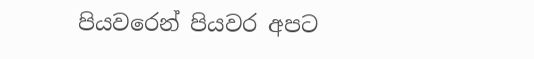පියවරෙන් පියවර අපට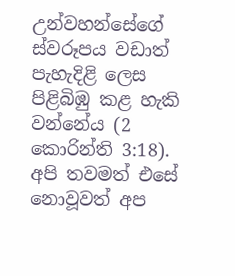උන්වහන්සේගේ ස්වරූපය වඩාත් පැහැදිළි ලෙස පිළිබිඹු කළ හැකි වන්නේය (2 කොරින්ති 3:18). අපි තවමත් එසේ නොවූවත් අප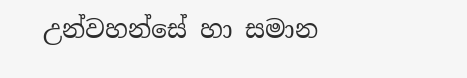උන්වහන්සේ හා සමාන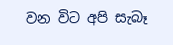වන විට අපි සැබෑ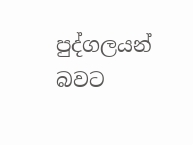පුද්ගලයන් බවට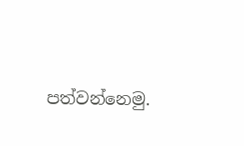පත්වන්නෙමු.